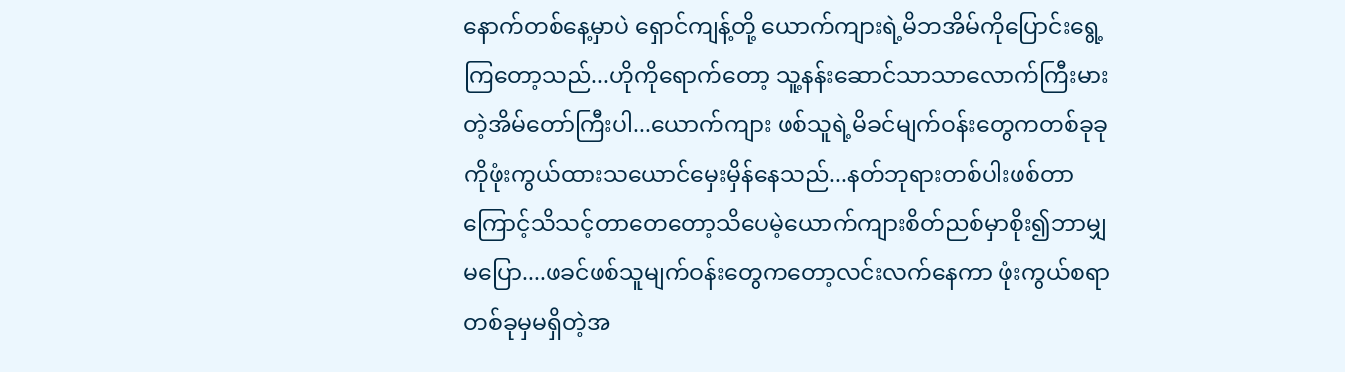နောက်တစ်နေ့မှာပဲ ရှောင်ကျန့်တို့ ယောက်ကျားရဲ့မိဘအိမ်ကိုပြောင်းရွေ့ကြတော့သည်...ဟိုကိုရောက်တော့ သူ့နန်းဆောင်သာသာလောက်ကြီးမားတဲ့အိမ်တော်ကြီးပါ...ယောက်ကျား ဖစ်သူရဲ့မိခင်မျက်ဝန်းတွေကတစ်ခုခုကိုဖုံးကွယ်ထားသယောင်မှေးမှိန်နေသည်...နတ်ဘုရားတစ်ပါးဖစ်တာကြောင့်သိသင့်တာတေတော့သိပေမဲ့ယောက်ကျားစိတ်ညစ်မှာစိုး၍ဘာမျှမပြော....ဖခင်ဖစ်သူမျက်ဝန်းတွေကတော့လင်းလက်နေကာ ဖုံးကွယ်စရာတစ်ခုမှမရှိတဲ့အ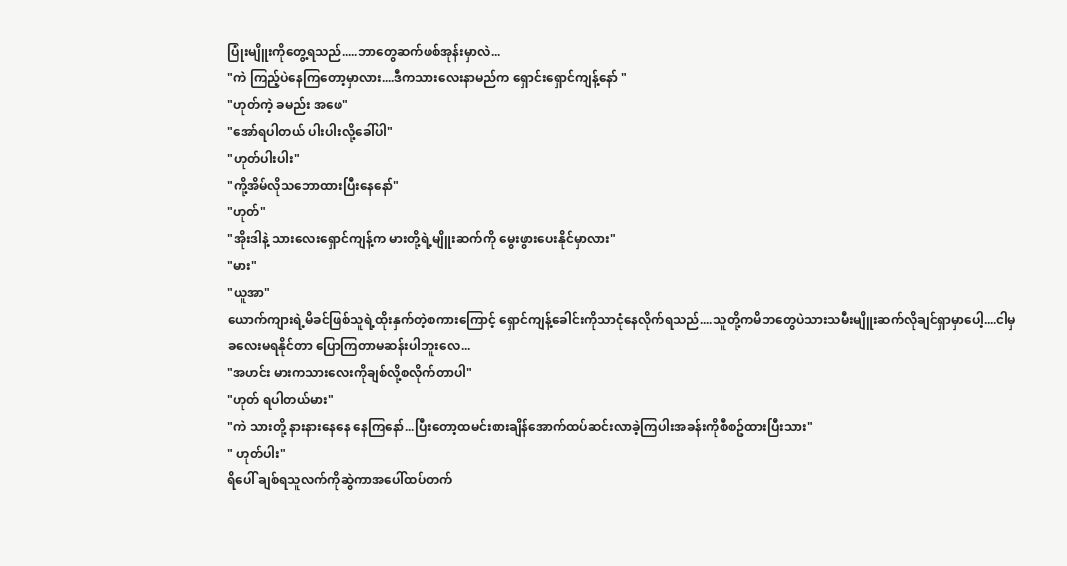ပြုံးမျိူးကိုတွေ့ရသည်.....ဘာတွေဆက်ဖစ်အုန်းမှာလဲ...
"ကဲ ကြည့်ပဲနေကြတော့မှာလား....ဒီကသားလေးနာမည်က ရှောင်းရှောင်ကျန့်နော် "
"ဟုတ်ကဲ့ ခမည်း အဖေ"
"အော်ရပါတယ် ပါးပါးလို့ခေါ်ပါ"
"ဟုတ်ပါးပါး"
"ကို့အိမ်လိုသဘောထားပြီးနေနော်"
"ဟုတ်"
"အိုးဒါနဲ့ သားလေးရှောင်ကျန့်က မားတို့ရဲ့မျိူးဆက်ကို မွေးဖွားပေးနိုင်မှာလား"
"မား"
"ယူအာ"
ယောက်ကျားရဲ့မိခင်ဖြစ်သူရဲ့ထိုးနှက်တဲ့စကားကြောင့် ရှောင်ကျန့်ခေါင်းကိုသာငုံနေလိုက်ရသည်....သူတို့ကမိဘတွေပဲသားသမီးမျိူးဆက်လိုချင်ရှာမှာပေါ့....ငါမှခလေးမရနိုင်တာ ပြောကြတာမဆန်းပါဘူးလေ...
"အဟင်း မားကသားလေးကိုချစ်လို့စလိုက်တာပါ"
"ဟုတ် ရပါတယ်မား"
"ကဲ သားတို့ နားနားနေနေ နေကြနော်...ပြီးတော့ထမင်းစားချိန်အောက်ထပ်ဆင်းလာခဲ့ကြပါးအခန်းကိုစီစဥ်ထားပြီးသား"
" ဟုတ်ပါး"
ရိပေါ် ချစ်ရသူလက်ကိုဆွဲကာအပေါ်ထပ်တက်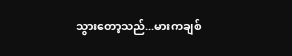သွားတော့သည်...မားကချစ်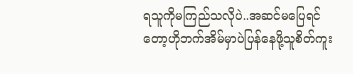ရသူကိုမကြည်သလိုပဲ..အဆင်မပြေရင်တော့ဟိုဘက်အိမ်မှာပဲပြန်နေဖို့သူစိတ်ကူး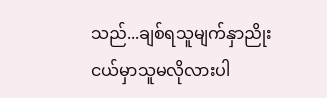သည်...ချစ်ရသူမျက်နှာညိုးငယ်မှာသူမလိုလားပါ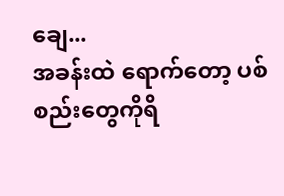ချေ...
အခန်းထဲ ရောက်တော့ ပစ်စည်းတွေကိုရိ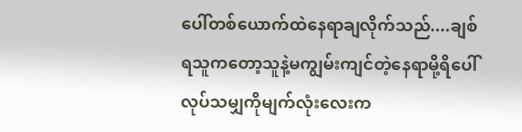ပေါ်တစ်ယောက်ထဲနေရာချလိုက်သည်....ချစ်ရသူကတော့သူနဲ့မကျွမ်းကျင်တဲ့နေရာမို့ရိပေါ်လုပ်သမျှကိုမျက်လုံးလေးက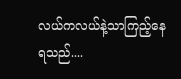လယ်ကလယ်နဲ့သာကြည့်နေရသည်....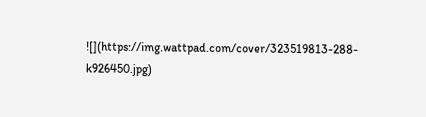![](https://img.wattpad.com/cover/323519813-288-k926450.jpg)